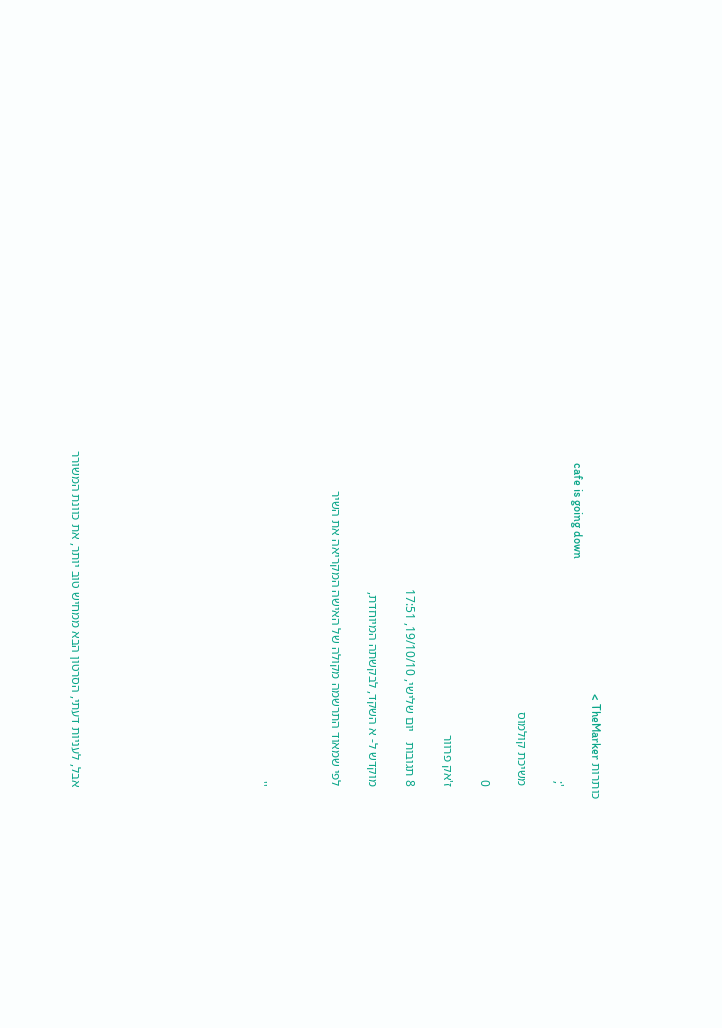כותרות TheMarker >
    cafe is going down
    ';

    משיכת קולמוס

    0

    ז'אק פרוור

    8 תגובות   יום שלישי, 19/10/10, 17:51

    מוקדש ל- א השקד, לבקשתה המיוחדת,

    לפי שמאוד התרשמה מקולה של האישה המקריאה את השיר



    ''









    אבל, לעניות דעתי, הסרטון הבא ממחיש טוב יותר, את כוונת המשורר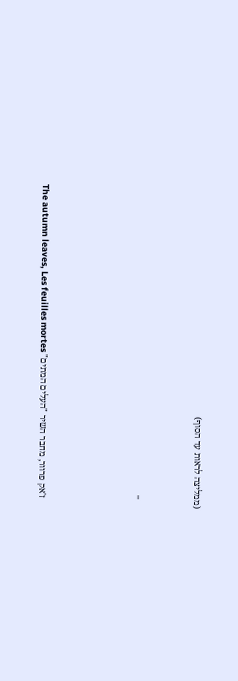(ממליצה לראות עד הסוף)



    ''





    ז'אק פרוור, מחבר השיר "העלים המתים" The autumn leaves, Les feuilles mortes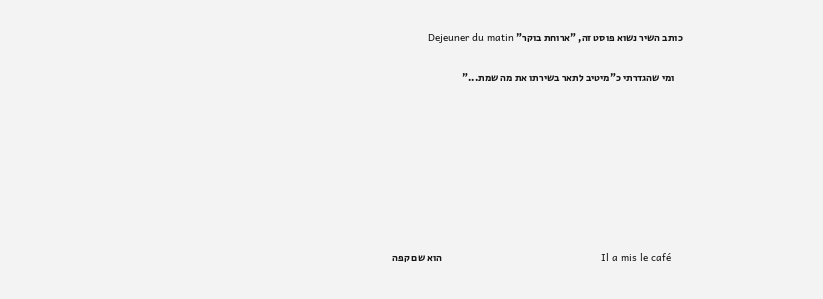כותב השיר נשוא פוסט זה, "ארוחת בוקר" Dejeuner du matin

    ומי שהגדרתי כ"מיטיב לתאר בשירתו את מה שמת..."








    Il a mis le café                                                     הוא שם קפה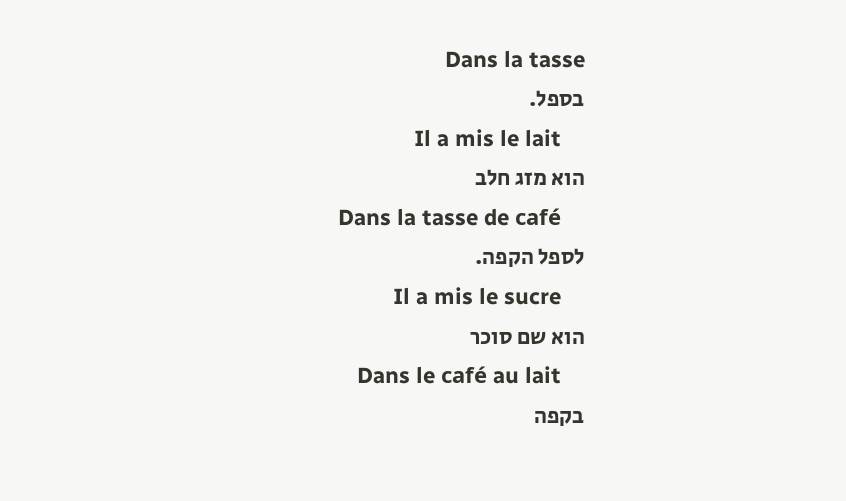Dans la tasse                                                      בספל.
    Il a mis le lait                                                       הוא מזג חלב
    Dans la tasse de café                                           לספל הקפה.
    Il a mis le sucre                                                   הוא שם סוכר
    Dans le café au lait                                              בקפה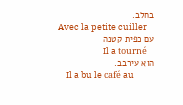בחלב.
    Avec la petite cuiller                                             עם כפית קטנה
    Il a tourné                                                            הוא עירבב.
    Il a bu le café au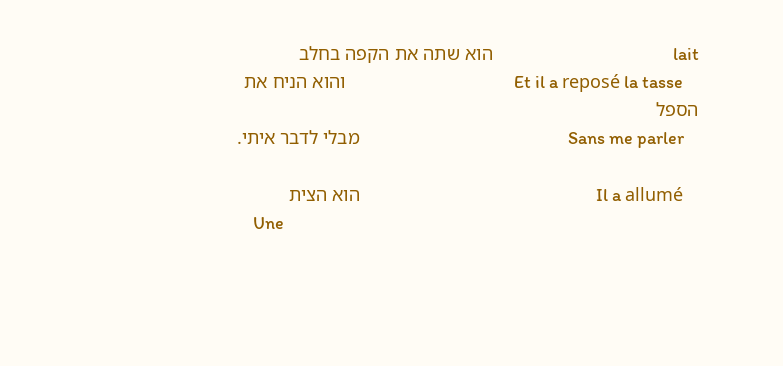lait                                             הוא שתה את הקפה בחלב
    Et il a reposé la tasse                                          והוא הניח את הספל
    Sans me parler                                                    מבלי לדבר איתי.

    Il a allumé                                                           הוא הצית
    Une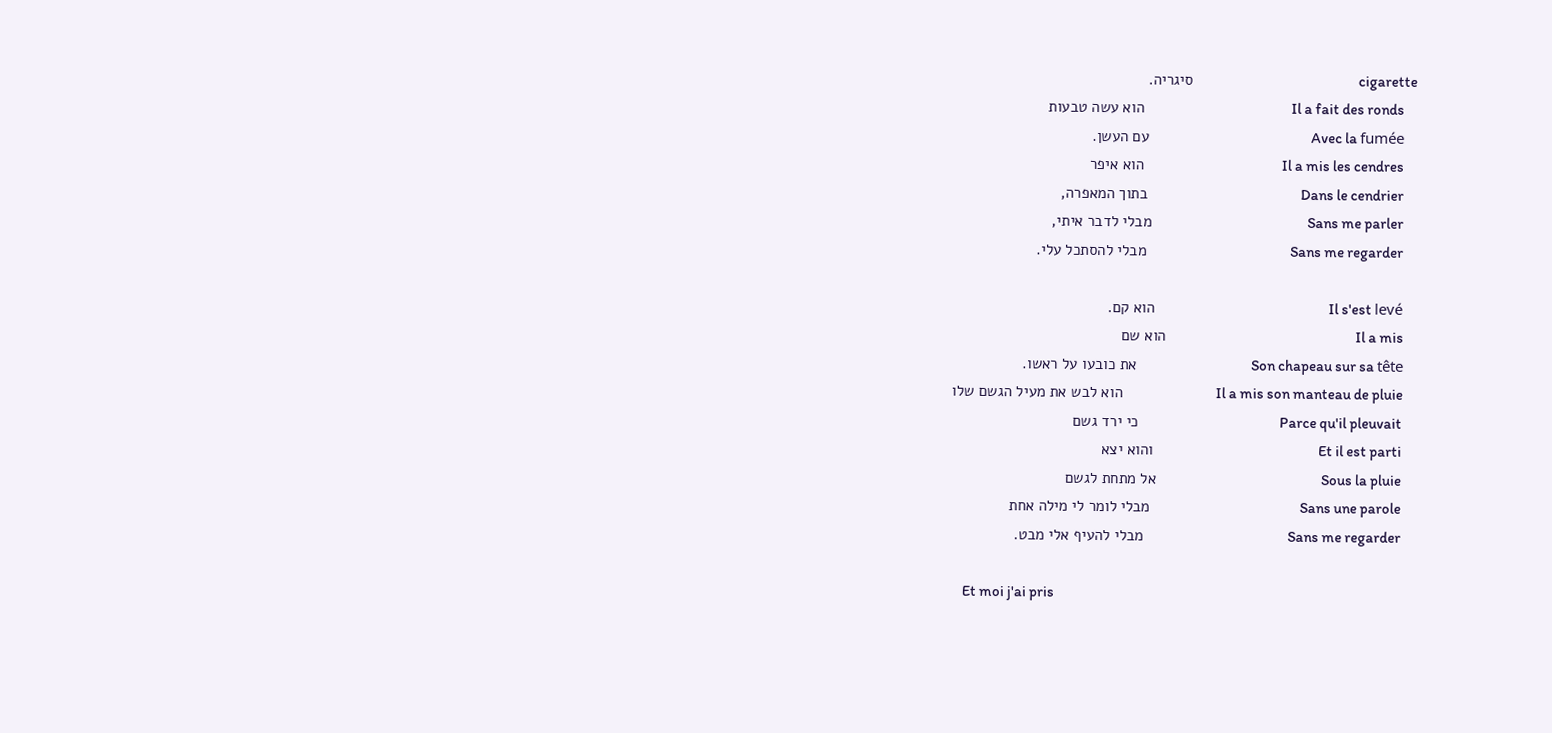cigarette                                                       סיגריה.
    Il a fait des ronds                                                 הוא עשה טבעות
    Avec la fumée                                                      עם העשן.
    Il a mis les cendres                                              הוא איפר
    Dans le cendrier                                                   בתוך המאפרה,
    Sans me parler                                                    מבלי לדבר איתי,
    Sans me regarder                                                מבלי להסתכל עלי.

    Il s'est levé                                                          הוא קם.
    Il a mis                                                               הוא שם
    Son chapeau sur sa tête                                      את כובעו על ראשו.
    Il a mis son manteau de pluie                               הוא לבש את מעיל הגשם שלו
    Parce qu'il pleuvait                                               כי ירד גשם
    Et il est parti                                                       והוא יצא
    Sous la pluie                                                       אל מתחת לגשם
    Sans une parole                                                  מבלי לומר לי מילה אחת
    Sans me regarder                                                מבלי להעיף אלי מבט.

    Et moi j'ai pris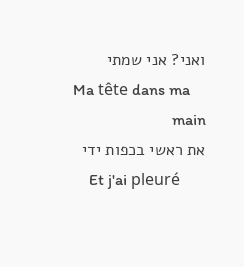ואני? אני שמתי
    Ma tête dans ma main                                         את ראשי בכפות ידי
    Et j'ai pleuré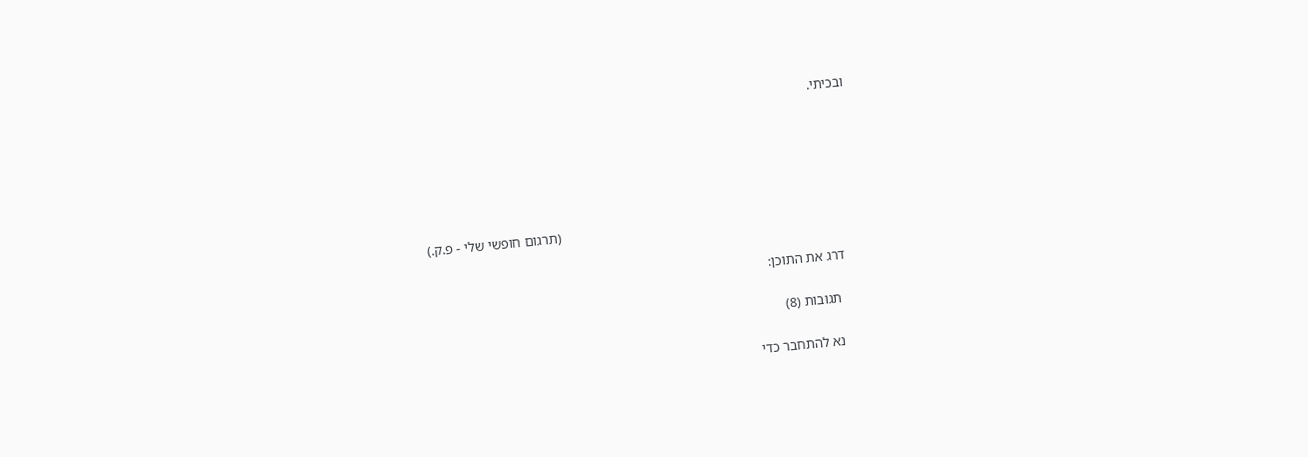ובכיתי.





                                                                                    (תרגום חופשי שלי - פ.ק.)

    דרג את התוכן:

      תגובות (8)

      נא להתחבר כדי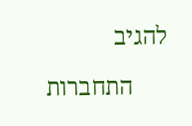להגיב

      התחברות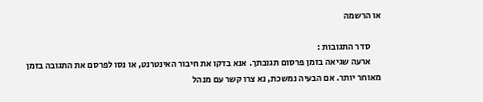או הרשמה

      סדר התגובות :
      ארעה שגיאה בזמן פרסום תגובתך. אנא בדקו את חיבור האינטרנט, או נסו לפרסם את התגובה בזמן מאוחר יותר. אם הבעיה נמשכת, נא צרו קשר עם מנהל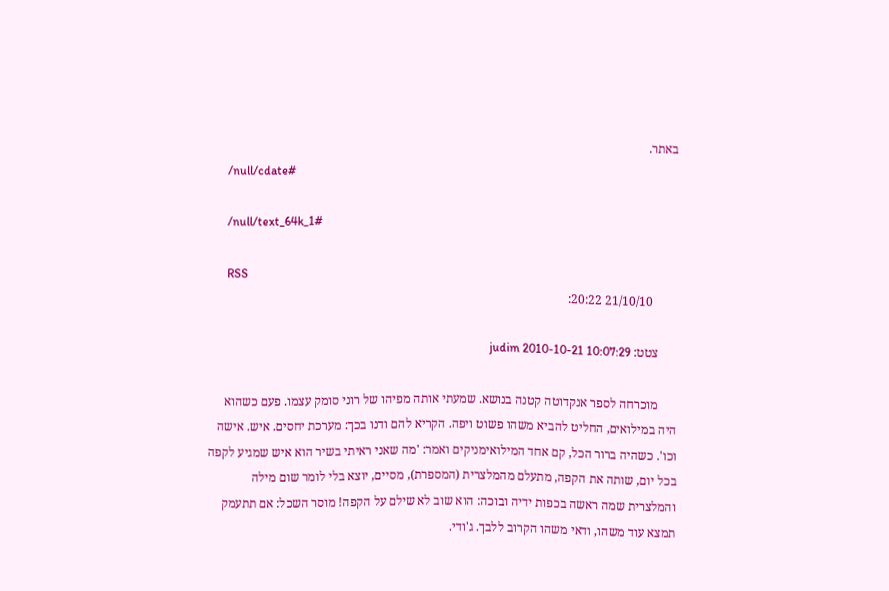באתר.
      /null/cdate#

      /null/text_64k_1#

      RSS
        21/10/10 20:22:

      צטט: judim 2010-10-21 10:07:29

      מוכרחה לספר אנקדוטה קטנה בנושא. שמעתי אותה מפיהו של רוני סומק עצמו. פעם כשהוא היה במילואים, החליט להביא משהו פשוט ויפה. הקריא להם ודנו בכך: מערכת יחסים. איש. אישה וכו'. כשהיה ברור הכל, קם אחד המילואימניקים ואמר: 'מה שאני ראיתי בשיר הוא איש שמגיע לקפה בכל יום, שותה את הקפה, מתעלם מהמלצרית (המספרת), מסיים, יוצא בלי לומר שום מילה והמלצרית שמה ראשה בכפות ידיה ובוכה: הוא שוב לא שילם על הקפה! מוסר השכל: אם תתעמק תמצא עוד משהו, ודאי משהו הקרוב ללבך. ג'ודי.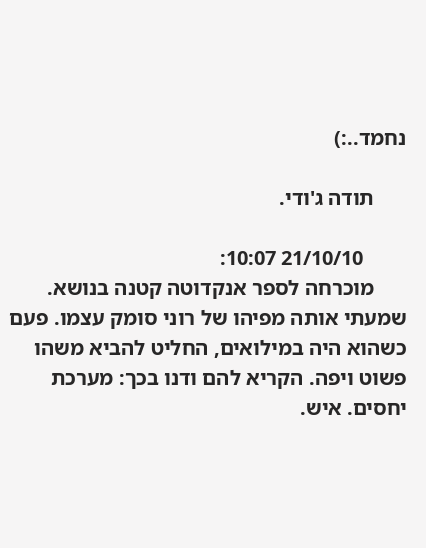נחמד..:)

      תודה ג'ודי.

        21/10/10 10:07:
      מוכרחה לספר אנקדוטה קטנה בנושא. שמעתי אותה מפיהו של רוני סומק עצמו. פעם כשהוא היה במילואים, החליט להביא משהו פשוט ויפה. הקריא להם ודנו בכך: מערכת יחסים. איש.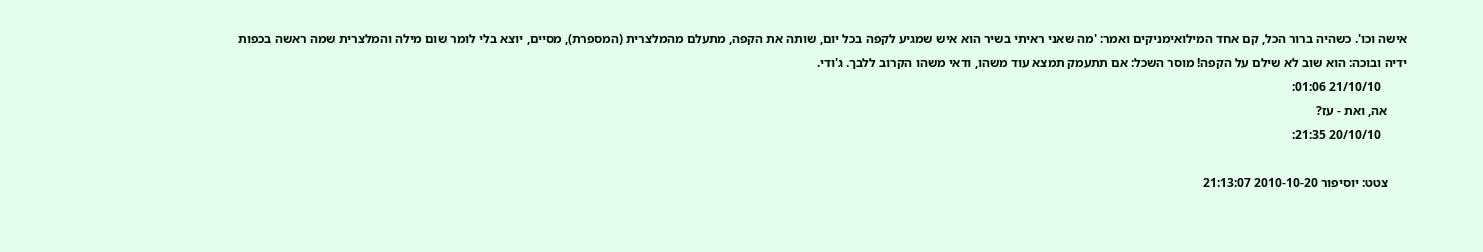אישה וכו'. כשהיה ברור הכל, קם אחד המילואימניקים ואמר: 'מה שאני ראיתי בשיר הוא איש שמגיע לקפה בכל יום, שותה את הקפה, מתעלם מהמלצרית (המספרת), מסיים, יוצא בלי לומר שום מילה והמלצרית שמה ראשה בכפות ידיה ובוכה: הוא שוב לא שילם על הקפה! מוסר השכל: אם תתעמק תמצא עוד משהו, ודאי משהו הקרוב ללבך. ג'ודי.
        21/10/10 01:06:
      אה, ואת - עז?
        20/10/10 21:35:

      צטט: יוסיפור 2010-10-20 21:13:07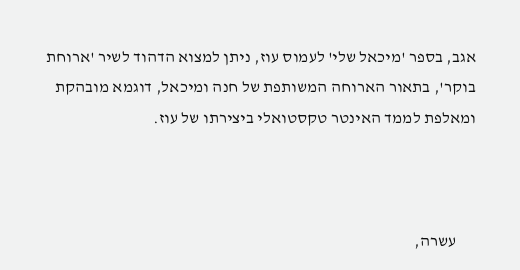אגב, בספר 'מיכאל שלי' לעמוס עוז, ניתן למצוא הדהוד לשיר 'ארוחת בוקר', בתאור הארוחה המשותפת של חנה ומיכאל, דוגמא מובהקת ומאלפת לממד האינטר טקסטואלי ביצירתו של עוז.



      עשרה,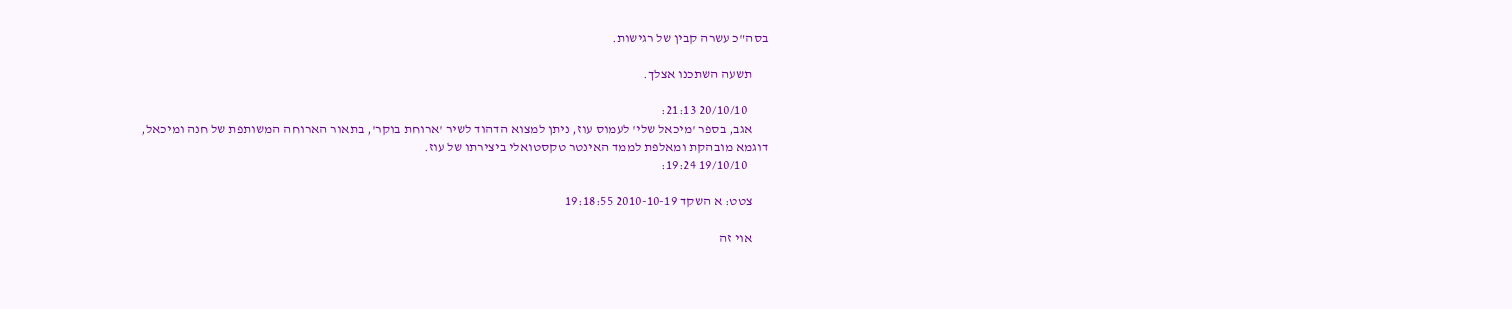בסה"כ עשרה קבין של רגישות.

      תשעה השתכנו אצלך.

        20/10/10 21:13:
      אגב, בספר 'מיכאל שלי' לעמוס עוז, ניתן למצוא הדהוד לשיר 'ארוחת בוקר', בתאור הארוחה המשותפת של חנה ומיכאל, דוגמא מובהקת ומאלפת לממד האינטר טקסטואלי ביצירתו של עוז.
        19/10/10 19:24:

      צטט: א השקד 2010-10-19 19:18:55

      אוי זה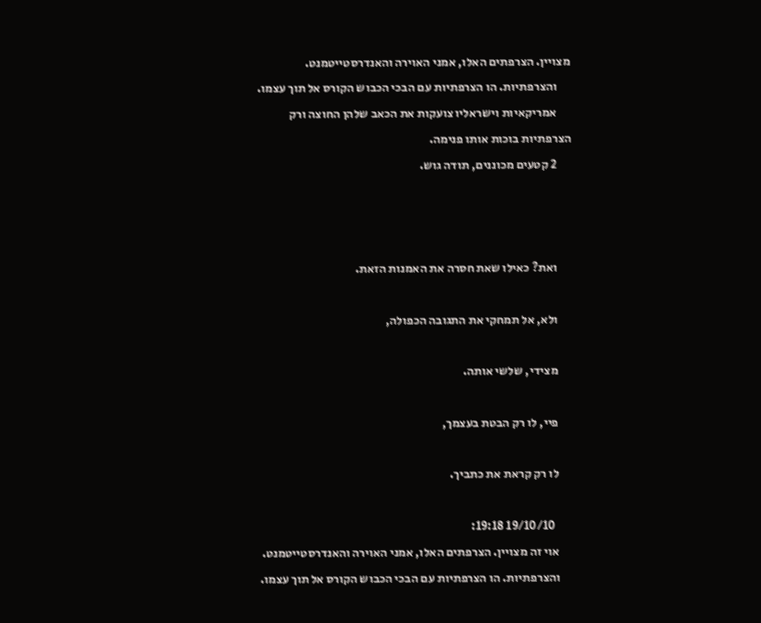מצויין. הצרפתים האלו, אמני האוירה והאנדרסטייטמנט.
      והצרפתיות. הו הצרפתיות עם הבכי הכבוש הקורס אל תוך עצמו.
      אמריקאיות וישראליו צועקות את הכאב שלהן החוצה ורק הצרפתיות בוכות אותו פנימה.
      2 קטעים מכוננים, תודה גוש.



      ואת? כאילו שאת חסרה את האמנות הזאת.

      ולא, אל תמחקי את התגובה הכפולה,

      מצידי, שלשי אותה.

      פיי, לו רק הבטת בעצמך,

      לו רק קראת את כתביך.

        19/10/10 19:18:
      אוי זה מצויין. הצרפתים האלו, אמני האוירה והאנדרסטייטמנט.
      והצרפתיות. הו הצרפתיות עם הבכי הכבוש הקורס אל תוך עצמו.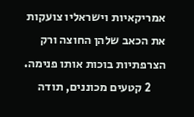אמריקאיות וישראליו צועקות את הכאב שלהן החוצה ורק הצרפתיות בוכות אותו פנימה.
      2 קטעים מכוננים, תודה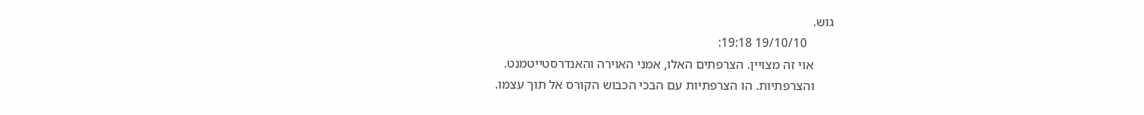גוש.
        19/10/10 19:18:
      אוי זה מצויין. הצרפתים האלו, אמני האוירה והאנדרסטייטמנט.
      והצרפתיות. הו הצרפתיות עם הבכי הכבוש הקורס אל תוך עצמו.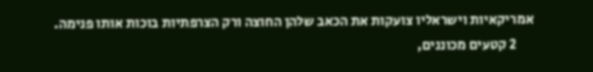אמריקאיות וישראליו צועקות את הכאב שלהן החוצה ורק הצרפתיות בוכות אותו פנימה.
      2 קטעים מכוננים,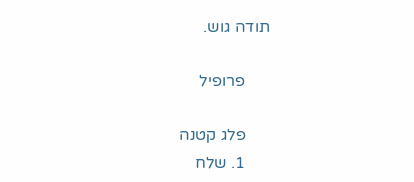תודה גוש.

      פרופיל

      פלג קטנה
      1. שלח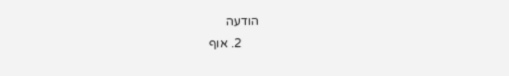הודעה
      2. אוף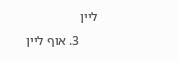ליין
      3. אוף ליין